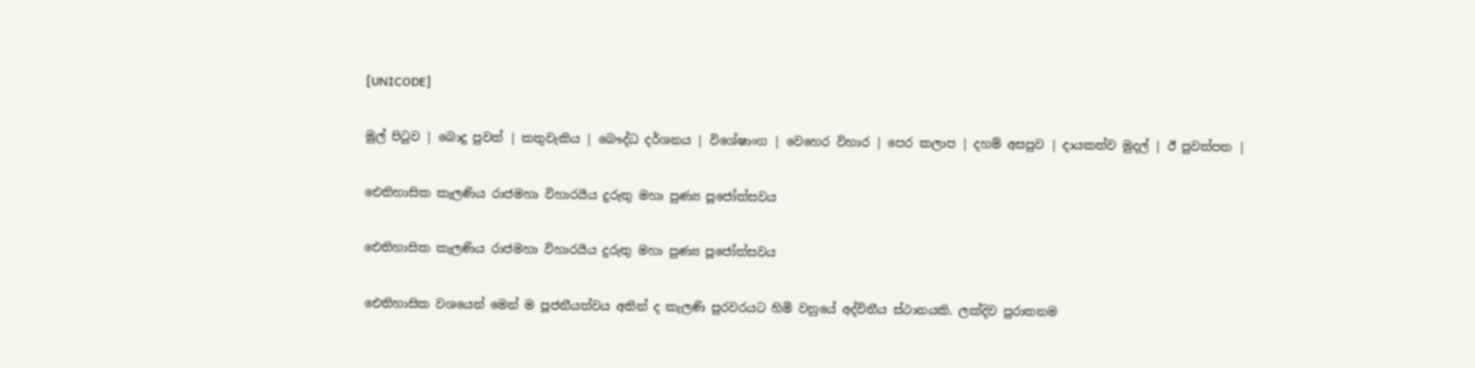[UNICODE]

මුල් පිටුව | බොදු පුවත් | කතුවැකිය | බෞද්ධ දර්ශනය | විශේෂාංග | වෙහෙර විහාර | පෙර කලාප | දහම් අසපුව | දායකත්ව මුදල් | ඊ පුවත්පත |

ඓතිහාසික කැලණිය රාජමහා විහාරයීය දුරුතු මහා පුණ්‍ය පූජෝත්සවය

ඓතිහාසික කැලණිය රාජමහා විහාරයීය දුරුතු මහා පුණ්‍ය පූජෝත්සවය

ඓතිහාසික වශයෙන් මෙන් ම පූජනීයත්වය අතින් ද කැලණි පුරවරයට හිමි වනුයේ අද්විතීය ස්ථානයකි. ලක්දිව පුරාතනම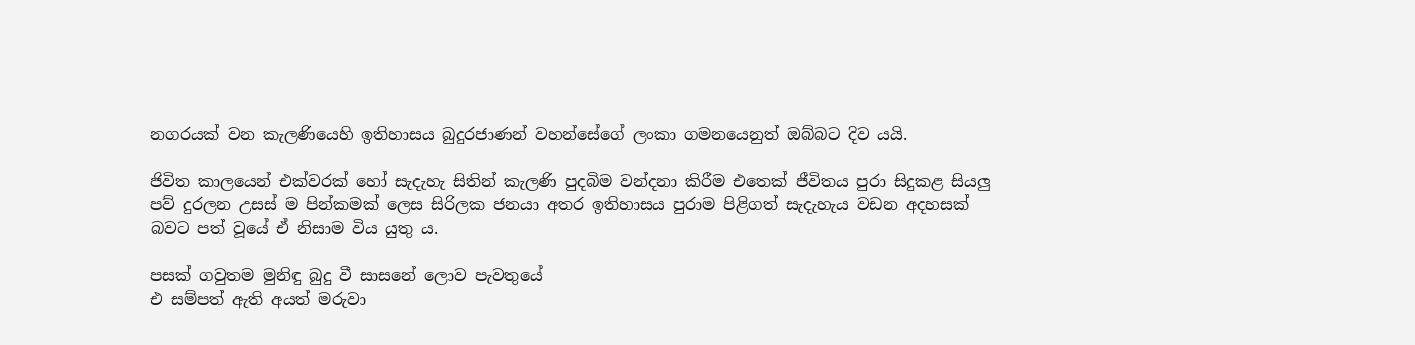නගරයක් වන කැලණියෙහි ඉතිහාසය බුදුරජාණන් වහන්සේගේ ලංකා ගමනයෙනුත් ඔබ්බට දිව යයි.

ජිවිත කාලයෙන් එක්වරක් හෝ සැදැහැ සිතින් කැලණි පුදබිම වන්දනා කිරීම එතෙක් ජීවිතය පුරා සිදුකළ සියලු පව් දුරලන උසස් ම පින්කමක් ලෙස සිරිලක ජනයා අතර ඉතිහාසය පුරාම පිළිගත් සැදැහැය වඩන අදහසක් බවට පත් වූයේ ඒ නිසාම විය යුතු ය.

පසක් ගවුතම මුනිඳු බුදු වී සාසනේ ලොව පැවතුයේ
එ සම්පත් ඇති අයත් මරුවා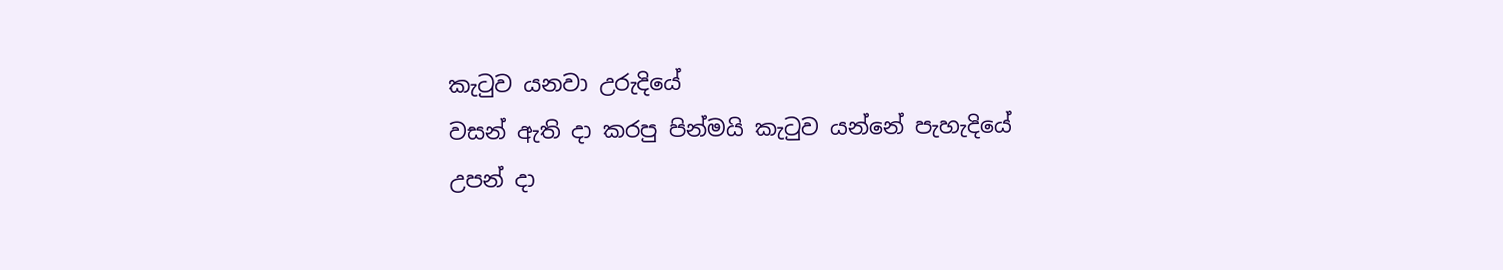කැටුව යනවා උරුදියේ
වසන් ඇති දා කරපු පින්මයි කැටුව යන්නේ පැහැදියේ
උපන් දා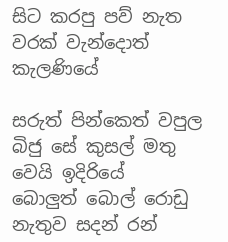සිට කරපු පව් නැත වරක් වැන්දොත් කැලණියේ

සරුත් පින්කෙත් වපුල බිජු සේ කුසල් මතු වෙයි ඉදිරියේ
බොලුත් බොල් රොඩු නැතුව සදන් රන්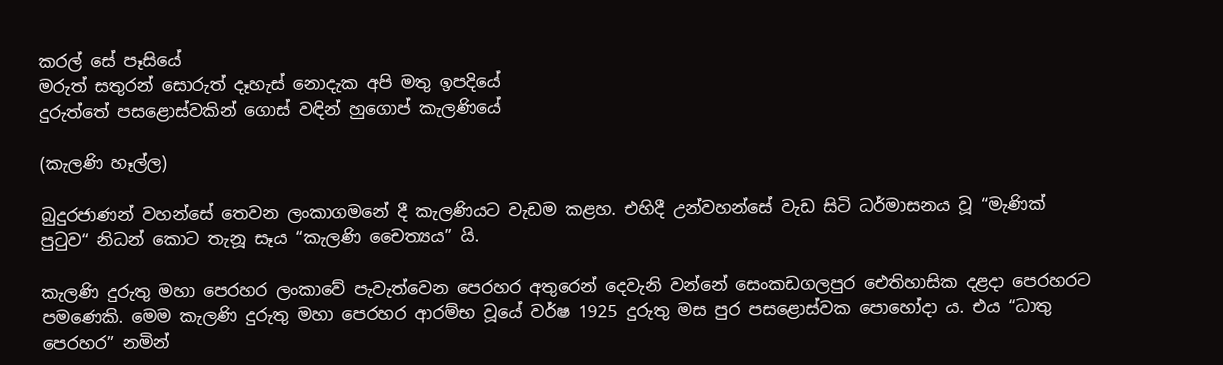කරල් සේ පෑසියේ
මරුත් සතුරන් සොරුත් දෑහැස් නොදැක අපි මතු ඉපදියේ
දුරුත්තේ පසළොස්වකින් ගොස් වඳින් හුගොප් කැලණියේ

(කැලණි හෑල්ල)

බුදුරජාණන් වහන්සේ තෙවන ලංකාගමනේ දී කැලණියට වැඩම කළහ. එහිදී උන්වහන්සේ වැඩ සිටි ධර්මාසනය වූ “මැණික් පුටුව“ නිධන් කොට තැනූ සෑය “කැලණි චෛත්‍යය” යි.

කැලණි දුරුතු මහා පෙරහර ලංකාවේ පැවැත්වෙන පෙරහර අතුරෙන් දෙවැනි වන්නේ සෙංකඩගලපුර ඓතිහාසික දළදා පෙරහරට පමණෙකි. මෙම කැලණි දුරුතු මහා පෙරහර ආරම්භ වූයේ වර්ෂ 1925 දුරුතු මස පුර පසළොස්වක පොහෝදා ය. එය “ධාතු පෙරහර” නමින්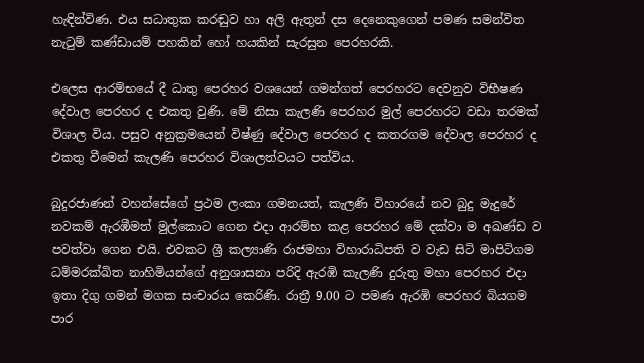හැඳින්විණ. එය සධාතුක කරඬුව හා අලි ඇතුන් දස දෙනෙකුගෙන් පමණ සමන්විත නැටුම් කණ්ඩායම් පහකින් හෝ හයකින් සැරසුන පෙරහරකි.

එලෙස ආරම්භයේ දී ධාතු පෙරහර වශයෙන් ගමන්ගත් පෙරහරට දෙවනුව විභීෂණ දේවාල පෙරහර ද එකතු වුණි. මේ නිසා කැලණි පෙරහර මුල් පෙරහරට වඩා තරමක් විශාල විය. පසුව අනුක්‍රමයෙන් විෂ්ණු දේවාල පෙරහර ද කතරගම දේවාල පෙරහර ද එකතු වීමෙන් කැලණි පෙරහර විශාලත්වයට පත්විය.

බුදුරජාණන් වහන්සේගේ ප්‍රථම ලංකා ගමනයත්, කැලණි විහාරයේ නව බුදු මැදුරේ නවකම් ඇරඹීමත් මුල්කොට ගෙන එදා ආරම්භ කළ පෙරහර මේ දක්වා ම අඛණ්ඩ ව පවත්වා ගෙන එයි. එවකට ශ්‍රී කල්‍යාණි රාජමහා විහාරාධිපති ව වැඩ සිටි මාපිටිගම ධම්මරක්ඛිත නාහිමියන්ගේ අනුශාසනා පරිදි ඇරඹි කැලණි දුරුතු මහා පෙරහර එදා ඉතා දිගු ගමන් මගක සංචාරය කෙරිණි. රාත්‍රී 9.00 ට පමණ ඇරඹි පෙරහර බියගම පාර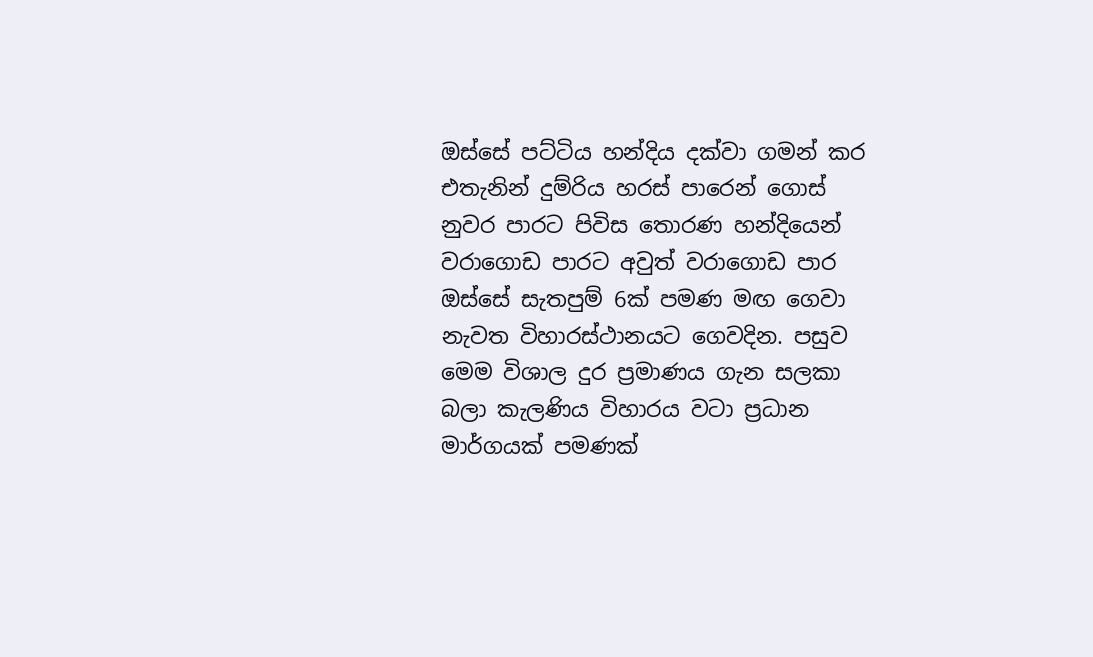ඔස්සේ පට්ටිය හන්දිය දක්වා ගමන් කර එතැනින් දුම්රිය හරස් පාරෙන් ගොස් නුවර පාරට පිවිස තොරණ හන්දියෙන් වරාගොඩ පාරට අවුත් වරාගොඩ පාර ඔස්සේ සැතපුම් 6ක් පමණ මඟ ගෙවා නැවත විහාරස්ථානයට ගෙවදින. පසුව මෙම විශාල දුර ප්‍රමාණය ගැන සලකා බලා කැලණිය විහාරය වටා ප්‍රධාන මාර්ගයක් පමණක්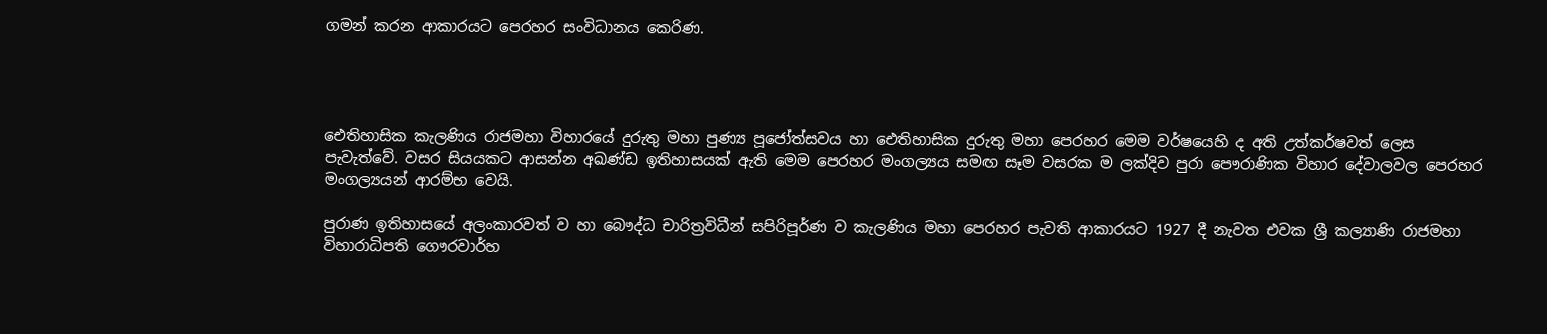ගමන් කරන ආකාරයට පෙරහර සංවිධානය කෙරිණ.




ඓතිහාසික කැලණිය රාජමහා විහාරයේ දුරුතු මහා පුණ්‍ය පූජෝත්සවය හා ඓතිහාසික දුරුතු මහා පෙරහර මෙම වර්ෂයෙහි ද අති උත්කර්ෂවත් ලෙස පැවැත්වේ. වසර සියයකට ආසන්න අඛණ්ඩ ඉතිහාසයක් ඇති මෙම පෙරහර මංගල්‍යය සමඟ සෑම වසරක ම ලක්දිව පුරා පෞරාණික විහාර දේවාලවල පෙරහර මංගල්‍යයන් ආරම්භ වෙයි.

පුරාණ ඉතිහාසයේ අලංකාරවත් ව හා බෞද්ධ චාරිත්‍රවිධීන් සපිරිපූර්ණ ව කැලණිය මහා පෙරහර පැවති ආකාරයට 1927 දී නැවත එවක ශ්‍රී කල්‍යාණි රාජමහා විහාරාධිපති ගෞරවාර්හ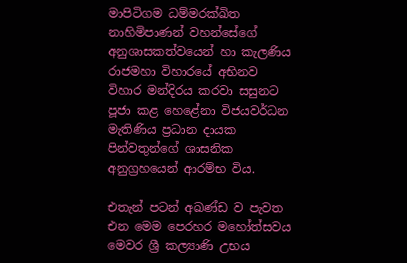මාපිටිගම ධම්මරක්ඛිත නාහිමිපාණන් වහන්සේගේ අනුශාසකත්වයෙන් හා කැලණිය රාජමහා විහාරයේ අභිනව විහාර මන්දිරය කරවා සසුනට පූජා කළ හෙළේනා විජයවර්ධන මැතිණිය ප්‍රධාන දායක පින්වතුන්ගේ ශාසනික අනුග්‍රහයෙන් ආරම්භ විය.

එතැන් පටන් අඛණ්ඩ ව පැවත එන මෙම පෙරහර මහෝත්සවය මෙවර ශ්‍රී කල්‍යාණි උභය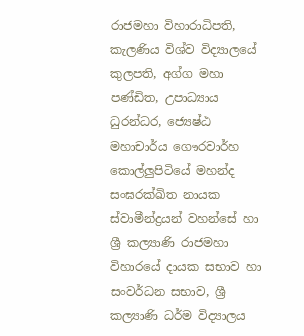රාජමහා විහාරාධිපති, කැලණිය විශ්ව විද්‍යාලයේ කුලපති, අග්ග මහා පණ්ඩිත, උපාධ්‍යාය ධුරන්ධර, ජ්‍යෙෂ්ඨ මහාචාර්ය ගෞරවාර්හ කොල්ලුපිටියේ මහන්ද සංඝරක්ඛිත නායක ස්වාමීන්ද්‍රයන් වහන්සේ හා ශ්‍රී කල්‍යාණි රාජමහා විහාරයේ දායක සභාව හා සංවර්ධන සභාව, ශ්‍රී කල්‍යාණි ධර්ම විද්‍යාලය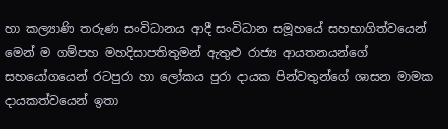හා කල්‍යාණි තරුණ සංවිධානය ආදී සංවිධාන සමූහයේ සහභාගිත්වයෙන් මෙන් ම ගම්පහ මහදිසාපතිතුමන් ඇතුළු රාජ්‍ය ආයතනයන්ගේ සහයෝගයෙන් රටපුරා හා ලෝකය පුරා දායක පින්වතුන්ගේ ශාසන මාමක දායකත්වයෙන් ඉතා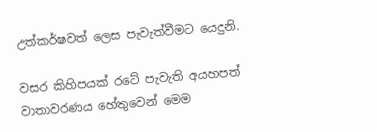උත්කර්ෂවත් ලෙස පැවැත්වීමට යෙදුනි.

වසර කිහිපයක් රටේ පැවැති අයහපත් වාතාවරණය හේතුවෙන් මෙම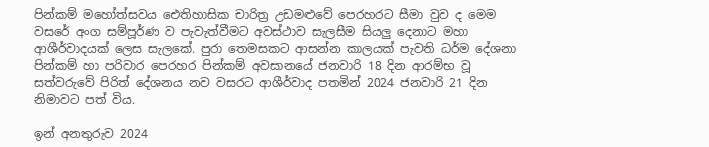පින්කම් මහෝත්සවය ඓතිහාසික චාරිත්‍ර උඩමළුවේ පෙරහරට සීමා වුව ද මෙම වසරේ අංග සම්පූර්ණ ව පැවැත්වීමට අවස්ථාව සැලසීම සියලු දෙනාට මහා ආශීර්වාදයක් ලෙස සැලකේ. පුරා තෙමසකට ආසන්න කාලයක් පැවති ධර්ම දේශනා පින්කම් හා පරිවාර පෙරහර පින්කම් අවසානයේ ජනවාරි 18 දින ආරම්භ වූ සත්වරුවේ පිරිත් දේශනය නව වසරට ආශීර්වාද පතමින් 2024 ජනවාරි 21 දින නිමාවට පත් විය.

ඉන් අනතුරුව 2024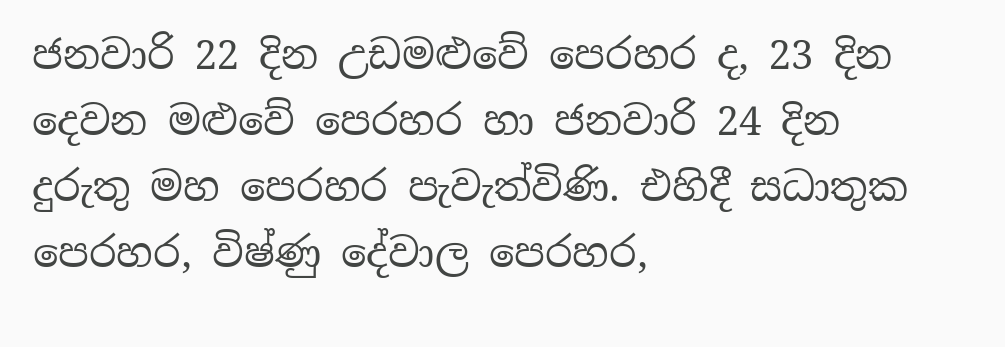ජනවාරි 22 දින උඩමළුවේ පෙරහර ද, 23 දින දෙවන මළුවේ පෙරහර හා ජනවාරි 24 දින දුරුතු මහ පෙරහර පැවැත්විණි. එහිදී සධාතුක පෙරහර, විෂ්ණු දේවාල පෙරහර,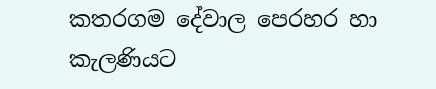කතරගම දේවාල පෙරහර හා කැලණියට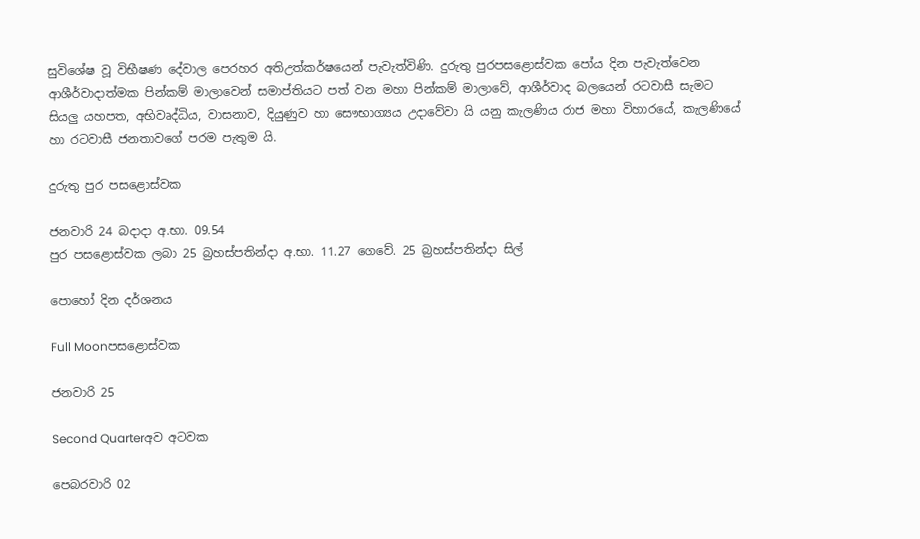සුවිශේෂ වූ විභීෂණ දේවාල පෙරහර අතිඋත්කර්ෂයෙන් පැවැත්විණි. දුරුතු පුරපසළොස්වක පෝය දින පැවැත්වෙන ආශීර්වාදාත්මක පින්කම් මාලාවෙන් සමාප්තියට පත් වන මහා පින්කම් මාලාවේ, ආශීර්වාද බලයෙන් රටවාසී සැමට සියලු යහපත, අභිවෘද්ධිය, වාසනාව, දියුණුව හා සෞභාග්‍යය උදාවේවා යි යනු කැලණිය රාජ මහා විහාරයේ, කැලණියේ හා රටවාසී ජනතාවගේ පරම පැතුම යි.

දුරුතු පුර පසළොස්වක

ජනවාරි 24 බදාදා අ.භා. 09.54
පුර පසළොස්වක ලබා 25 බ්‍රහස්පතින්දා අ.භා. 11.27 ගෙවේ. 25 බ්‍රහස්පතින්දා සිල්

පොහෝ දින දර්ශනය

Full Moonපසළොස්වක

ජනවාරි 25

Second Quarterඅව අටවක

පෙබරවාරි 02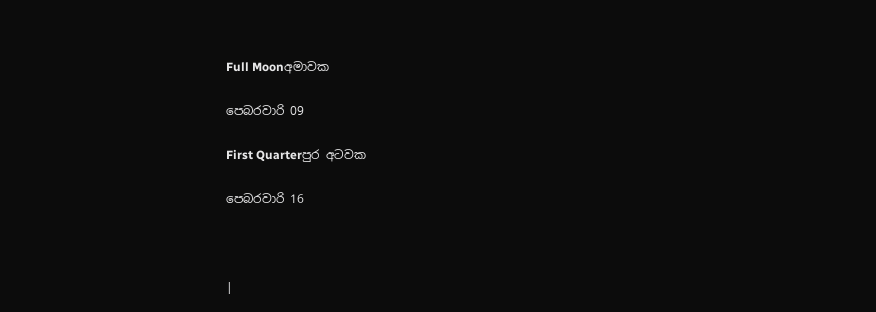Full Moonඅමාවක

පෙබරවාරි 09

First Quarterපුර අටවක

පෙබරවාරි 16



|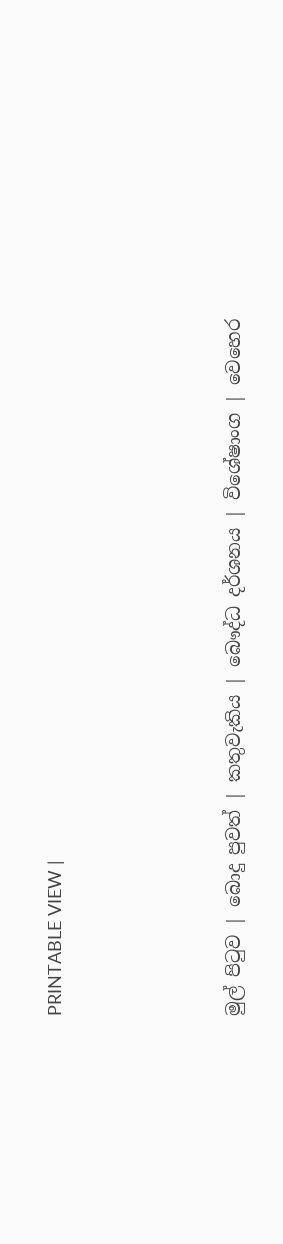PRINTABLE VIEW |




මුල් පිටුව | බොදු පුවත් | කතුවැකිය | බෞද්ධ දර්ශනය | විශේෂාංග | වෙහෙර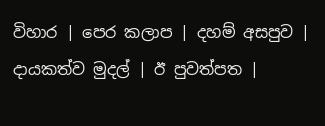විහාර | පෙර කලාප | දහම් අසපුව | දායකත්ව මුදල් | ඊ පුවත්පත |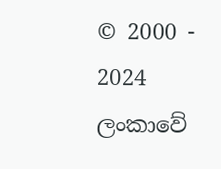© 2000 - 2024 ලංකාවේ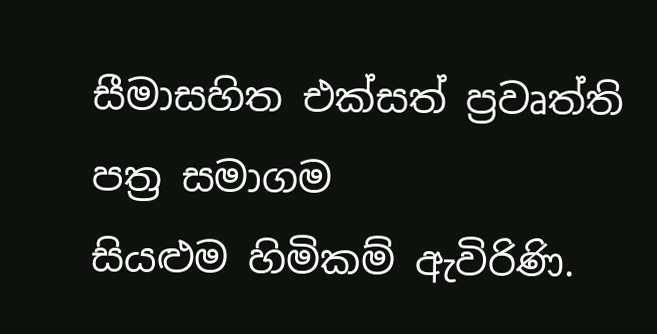සීමාසහිත එක්සත් ප්‍රවෘත්ති පත්‍ර සමාගම
සියළුම හිමිකම් ඇවිරිණි.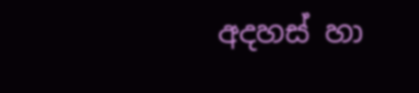අදහස් හා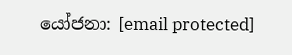යෝජනා: [email protected]